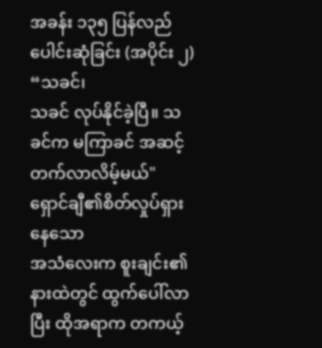အခန်း ၁၃၅ ပြန်လည်ပေါင်းဆုံခြင်း (အပိုင်း ၂)
“သခင်၊
သခင် လုပ်နိုင်ခဲ့ပြီ။ သခင်က မကြာခင် အဆင့်တက်လာလိမ့်မယ်"
ရှောင်ချီ၏စိတ်လှုပ်ရှားနေသော
အသံလေးက စူးချင်း၏ နားထဲတွင် ထွက်ပေါ်လာပြီး ထိုအရာက တကယ့်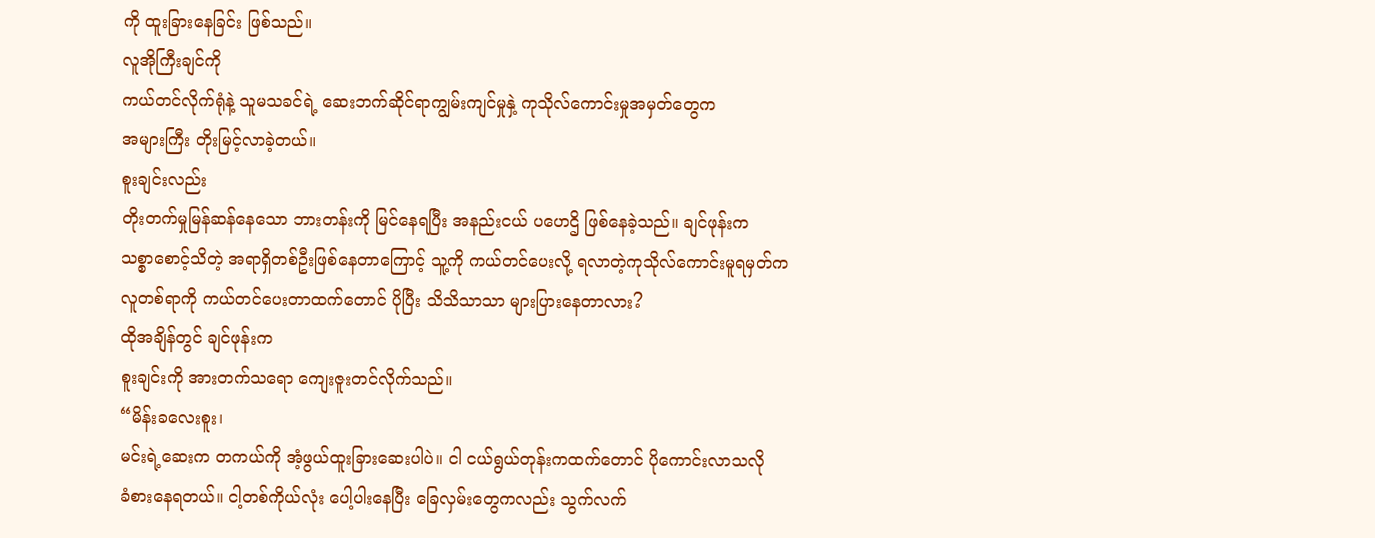ကို ထူးခြားနေခြင်း ဖြစ်သည်။
လူအိုကြီးချင်ကို
ကယ်တင်လိုက်ရုံနဲ့ သူမသခင်ရဲ့ ဆေးဘက်ဆိုင်ရာကျွမ်းကျင်မှုနှဲ့ ကုသိုလ်ကောင်းမှုအမှတ်တွေက
အများကြီး တိုးမြင့်လာခဲ့တယ်။
စူးချင်းလည်း
တိုးတက်မှုမြန်ဆန်နေသော ဘားတန်းကို မြင်နေရပြီး အနည်းငယ် ပဟေဌိ ဖြစ်နေခဲ့သည်။ ချင်ဖုန်းက
သစ္စာစောင့်သိတဲ့ အရာရှိတစ်ဦးဖြစ်နေတာကြောင့် သူ့ကို ကယ်တင်ပေးလို့ ရလာတဲ့ကုသိုလ်ကောင်းမူရမှတ်က
လူတစ်ရာကို ကယ်တင်ပေးတာထက်တောင် ပိုပြီး သိသိသာသာ များပြားနေတာလား?
ထိုအချိန်တွင် ချင်ဖုန်းက
စူးချင်းကို အားတက်သရော ကျေးဇူးတင်လိုက်သည်။
“မိန်းခလေးစူး၊
မင်းရဲ့ဆေးက တကယ်ကို အံ့ဖွယ်ထူးခြားဆေးပါပဲ။ ငါ ငယ်ရွယ်တုန်းကထက်တောင် ပိုကောင်းလာသလို
ခံစားနေရတယ်။ ငါ့တစ်ကိုယ်လုံး ပေါ့ပါးနေပြီး ခြေလှမ်းတွေကလည်း သွက်လက်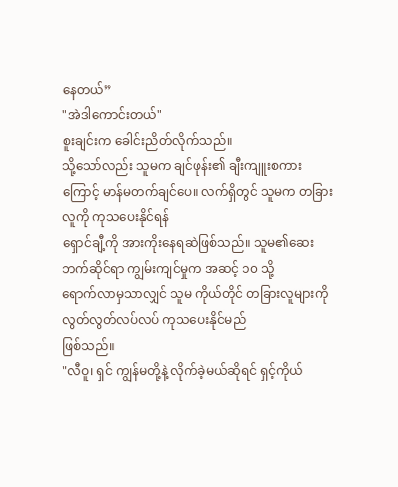နေတယ်”
"အဲဒါကောင်းတယ်"
စူးချင်းက ခေါင်းညိတ်လိုက်သည်။
သို့သော်လည်း သူမက ချင်ဖုန်း၏ ချီးကျူးစကားကြောင့် မာန်မတက်ချင်ပေ။ လက်ရှိတွင် သူမက တခြားလူကို ကုသပေးနိုင်ရန်
ရှောင်ချီ့ကို အားကိုးနေရဆဲဖြစ်သည်။ သူမ၏ဆေးဘက်ဆိုင်ရာ ကျွမ်းကျင်မှုက အဆင့် ၁၀ သို့
ရောက်လာမှသာလျှင် သူမ ကိုယ်တိုင် တခြားလူများကို လွတ်လွတ်လပ်လပ် ကုသပေးနိုင်မည်
ဖြစ်သည်။
"လီဝူ၊ ရှင် ကျွန်မတို့နဲ့ လိုက်ခဲ့မယ်ဆိုရင် ရှင့်ကိုယ်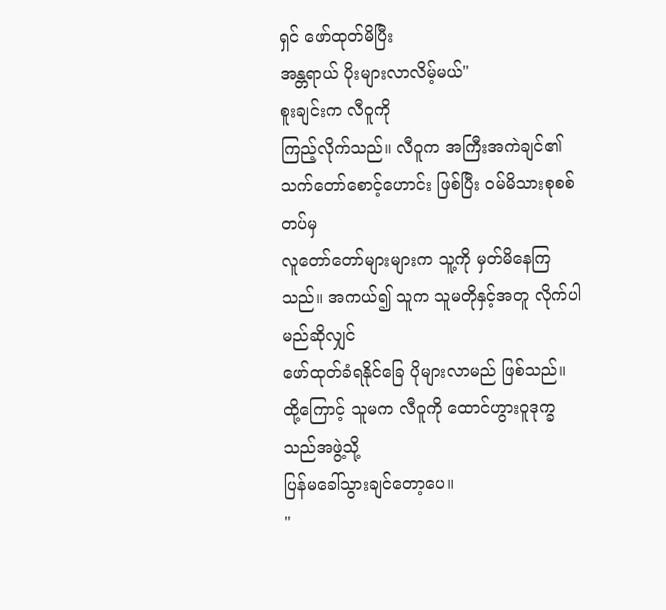ရှင် ဖော်ထုတ်မိပြီး
အန္တရာယ် ပိုးများလာလိမ့်မယ်"
စူးချင်းက လီဝူကို
ကြည့်လိုက်သည်။ လီဝူက အကြီးအကဲချင်၏သက်တော်စောင့်ဟောင်း ဖြစ်ပြီး ဝမ်မိသားစုစစ်တပ်မှ
လူတော်တော်များများက သူ့ကို မှတ်မိနေကြသည်။ အကယ်၍ သူက သူမတိုနှင့်အတူ လိုက်ပါမည်ဆိုလျှင်
ဖော်ထုတ်ခံရနိုင်ခြေ ပိုများလာမည် ဖြစ်သည်။ ထို့ကြောင့် သူမက လီဝူကို ထောင်ဟွားဝူဒုက္ခသည်အဖွဲ့သို့
ပြန်မခေါ်သွားချင်တော့ပေ။
"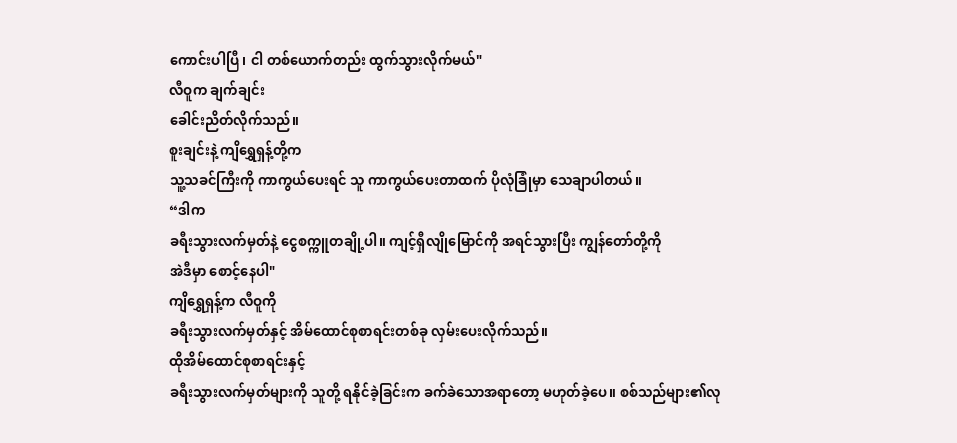ကောင်းပါပြီ၊ ငါ တစ်ယောက်တည်း ထွက်သွားလိုက်မယ်"
လီဝူက ချက်ချင်း
ခေါင်းညိတ်လိုက်သည်။
စူးချင်းနဲ့ ကျိရွှေရှန့်တို့က
သူ့သခင်ကြီးကို ကာကွယ်ပေးရင် သူ ကာကွယ်ပေးတာထက် ပိုလုံခြုံမှာ သေချာပါတယ်။
“ဒါက
ခရီးသွားလက်မှတ်နဲ့ ငွေစက္ကူတချို့ပါ။ ကျင့်ရှီလျိုမြောင်ကို အရင်သွားပြီး ကျွန်တော်တို့ကို
အဲဒီမှာ စောင့်နေပါ"
ကျိရွှေရှန့်က လီဝူကို
ခရီးသွားလက်မှတ်နှင့် အိမ်ထောင်စုစာရင်းတစ်ခု လှမ်းပေးလိုက်သည်။
ထိုအိမ်ထောင်စုစာရင်းနှင့်
ခရီးသွားလက်မှတ်များကို သူတို့ ရနိုင်ခဲ့ခြင်းက ခက်ခဲသောအရာတော့ မဟုတ်ခဲ့ပေ။ စစ်သည်များ၏လု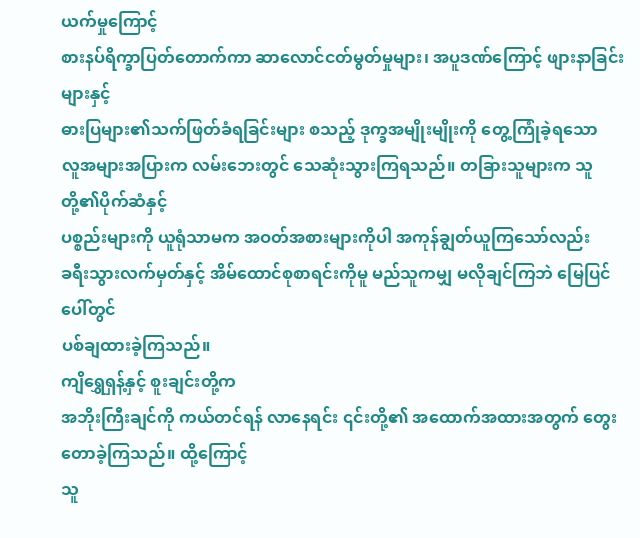ယက်မှုကြောင့်
စားနပ်ရိက္ခာပြတ်တောက်ကာ ဆာလောင်ငတ်မွတ်မှုများ၊ အပူဒဏ်ကြောင့် ဖျားနာခြင်းများနှင့်
ဓားပြများ၏သက်ဖြတ်ခံရခြင်းများ စသည့် ဒုက္ခအမျိုးမျိုးကို တွေ့ကြုံခဲ့ရသော
လူအများအပြားက လမ်းဘေးတွင် သေဆုံးသွားကြရသည်။ တခြားသူများက သူတို့၏ပိုက်ဆံနှင့်
ပစ္စည်းများကို ယူရုံသာမက အဝတ်အစားများကိုပါ အကုန်ချွတ်ယူကြသော်လည်း
ခရီးသွားလက်မှတ်နှင့် အိမ်ထောင်စုစာရင်းကိုမူ မည်သူကမျှ မလိုချင်ကြဘဲ မြေပြင်ပေါ်တွင်
ပစ်ချထားခဲ့ကြသည်။
ကျိရွှေရှန့်နှင့် စူးချင်းတို့က
အဘိုးကြီးချင်ကို ကယ်တင်ရန် လာနေရင်း ၎င်းတို့၏ အထောက်အထားအတွက် တွေးတောခဲ့ကြသည်။ ထို့ကြောင့်
သူ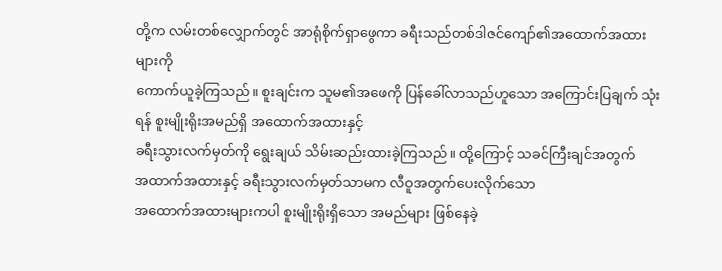တို့က လမ်းတစ်လျှောက်တွင် အာရုံစိုက်ရှာဖွေကာ ခရီးသည်တစ်ဒါဇင်ကျော်၏အထောက်အထားများကို
ကောက်ယူခဲ့ကြသည်။ စူးချင်းက သူမ၏အဖေကို ပြန်ခေါ်လာသည်ဟူသော အကြောင်းပြချက် သုံးရန် စူးမျိုးရိုးအမည်ရှိ အထောက်အထားနှင့်
ခရီးသွားလက်မှတ်ကို ရွေးချယ် သိမ်းဆည်းထားခဲ့ကြသည်။ ထို့ကြောင့် သခင်ကြီးချင်အတွက်
အထာက်အထားနှင့် ခရီးသွားလက်မှတ်သာမက လီဝူအတွက်ပေးလိုက်သော
အထောက်အထားများကပါ စူးမျိုးရိုးရှိသော အမည်များ ဖြစ်နေခဲ့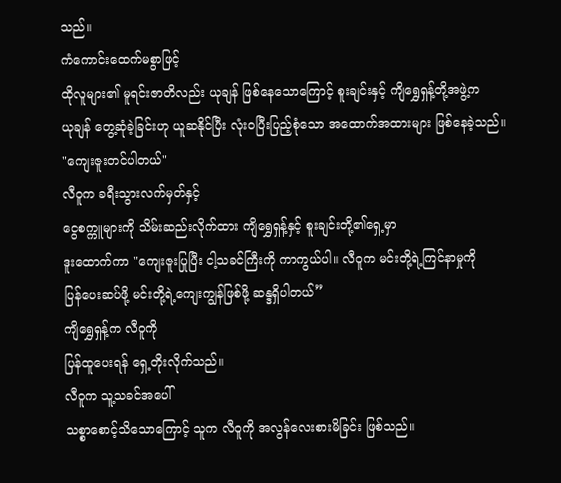သည်။
ကံကောင်းထေက်မစွာဖြင့်
ထိုလူများ၏ မူရင်းဇာတိလည်း ယုချန် ဖြစ်နေသောကြောင့် စူးချင်းနှင့် ကျိရွှေရှန့်တို့အဖွဲ့က
ယုချန် တွေ့ဆုံခဲ့ခြင်းဟု ယူဆနိုင်ပြီး လုံးဝပြီးပြည့်စုံသော အထောက်အထားများ ဖြစ်နေခဲ့သည်။
"ကျေးဇူးတင်ပါတယ်"
လီဝူက ခရီးသွားလက်မှတ်နှင့်
ငွေစက္ကူများကို သိမ်းဆည်းလိုက်ထား ကျိရွှေရှန့်နှင့် စူးချင်းတို့၏ရှေ့မှာ
ဒူးထောက်ကာ "ကျေးဇူးပြုပြီး ငါ့သခင်ကြီးကို ကာကွယ်ပါ။ လီဝူက မင်းတို့ရဲ့ကြင်နာမှုကို
ပြန်ပေးဆပ်ဖို့ မင်းတို့ရဲ့ကျေးကျွန်ဖြစ်ဖို့ ဆန္ဒရှိပါတယ်”
ကျိရွှေရှန့်က လီဝူကို
ပြန်ထူပေးရန် ရှေ့တိုးလိုက်သည်။
လီဝူက သူ့သခင်အပေါ်
သစ္စာစောင့်သိသောကြောင့် သူက လီဝူကို အလွန်လေးစားမိခြင်း ဖြစ်သည်။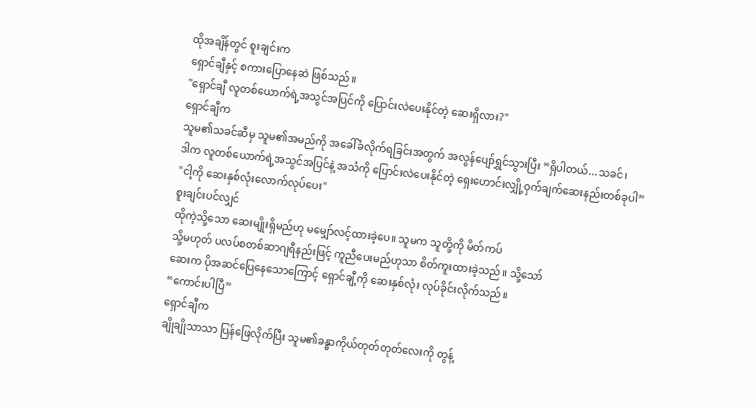ထိုအချိန်တွင် စူးချင်းက
ရှောင်ချီနှင့် စကားပြောနေဆဲ ဖြစ်သည်။
"ရှောင်ချီ လူတစ်ယောက်ရဲ့အသွင်အပြင်ကို ပြောင်းလဲပေးနိုင်တဲ့ ဆေးရှိလား?"
ရှောင်ချီက
သူမ၏သခင်ဆီမှ သူမ၏အမည်ကို အခေါ်ခံလိုက်ရခြင်းအတွက် အလွန်ပျော်ရွှင်သွားပြီး “ရှိပါတယ်...သခင်၊
ဒါက လူတစ်ယောက်ရဲ့အသွင်အပြင်နဲ့ အသံကို ပြောင်းလဲပေးနိုင်တဲ့ ရှေးဟောင်းလျှို့ဝှက်ချက်ဆေးနည်းတစ်ခုပါ”
"ငါ့ကို ဆေးနှစ်လုံးလောက်လုပ်ပေး"
စူးချင်းပင်လျှင်
ထိုကဲ့သို့သော ဆေးမျိုးရှိမည်ဟု မမျှော်လင့်ထားခဲ့ပေ။ သူမက သူတို့ကို မိတ်ကပ်
သို့မဟုတ် ပလပ်စတစ်ဆာဂျရီနည်းဖြင့် ကူညီပေးမည်ဟုသာ စိတ်ကူးထားခဲ့သည်။ သို့သော်
ဆေးက ပိုအဆင်ပြေနေသောကြောင့် ရှောင်ချီ့ကို ဆေးနှစ်လုံး လုပ်ခိုင်းလိုက်သည်။
“ကောင်းပါပြီ”
ရှောင်ချီက
ချိုချိုသာသာ ပြန်ဖြေလိုက်ပြီး သူမ၏ခန္ဓာကိုယ်တုတ်တုတ်လေးကို တွန့်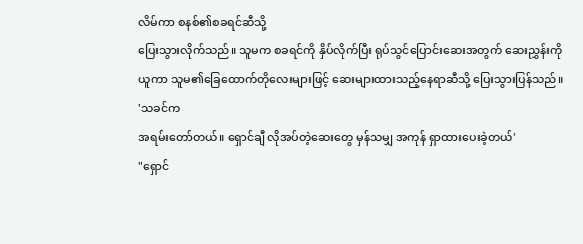လိမ်ကာ စနစ်၏စခရင်ဆီသို့
ပြေးသွားလိုက်သည်။ သူမက စခရင်ကို နှိပ်လိုက်ပြီး ရုပ်သွင်ပြောင်းဆေးအတွက် ဆေးညွှန်းကို
ယူကာ သူမ၏ခြေထောက်တိုလေးများဖြင့် ဆေးများထားသည့်နေရာဆီသို့ ပြေးသွားပြန်သည်။
'သခင်က
အရမ်းတော်တယ်။ ရှောင်ချီ လိုအပ်တဲ့ဆေးတွေ မှန်သမျှ အကုန် ရှာထားပေးခဲ့တယ်'
"ရှောင်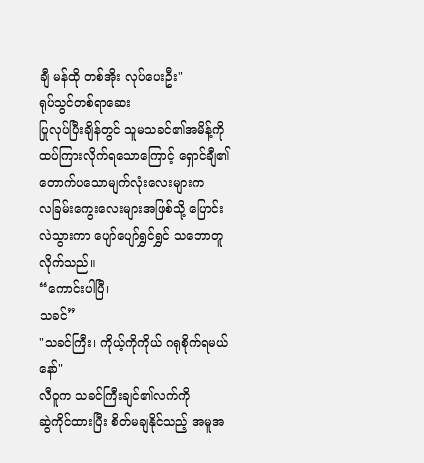ချီ မန်ထို တစ်အိုး လုပ်ပေးဦး"
ရုပ်သွင်တစ်ရာဆေး
ပြုလုပ်ပြီးချိန်တွင် သူမသခင်၏အမိန့်ကို ထပ်ကြားလိုက်ရသောကြောင့် ရှောင်ချီ၏တောက်ပသောမျက်လုံးလေးများက
လခြမ်းကွေးလေးများအဖြစ်သို့ ပြောင်းလဲသွားကာ ပျော်ပျော်ရွှင်ရွှင် သဘောတူလိုက်သည်။
“ကောင်းပါပြီ၊
သခင်”
"သခင်ကြီး၊ ကိုယ့်ကိုကိုယ် ဂရုစိုက်ရမယ်နော်"
လီဝူက သခင်ကြီးချင်၏လက်ကို
ဆွဲကိုင်ထားပြီး စိတ်မချနိုင်သည့် အမူအ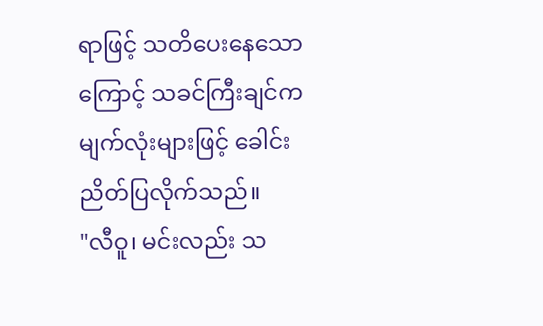ရာဖြင့် သတိပေးနေသောကြောင့် သခင်ကြီးချင်က
မျက်လုံးများဖြင့် ခေါင်းညိတ်ပြလိုက်သည်။
"လီဝူ၊ မင်းလည်း သ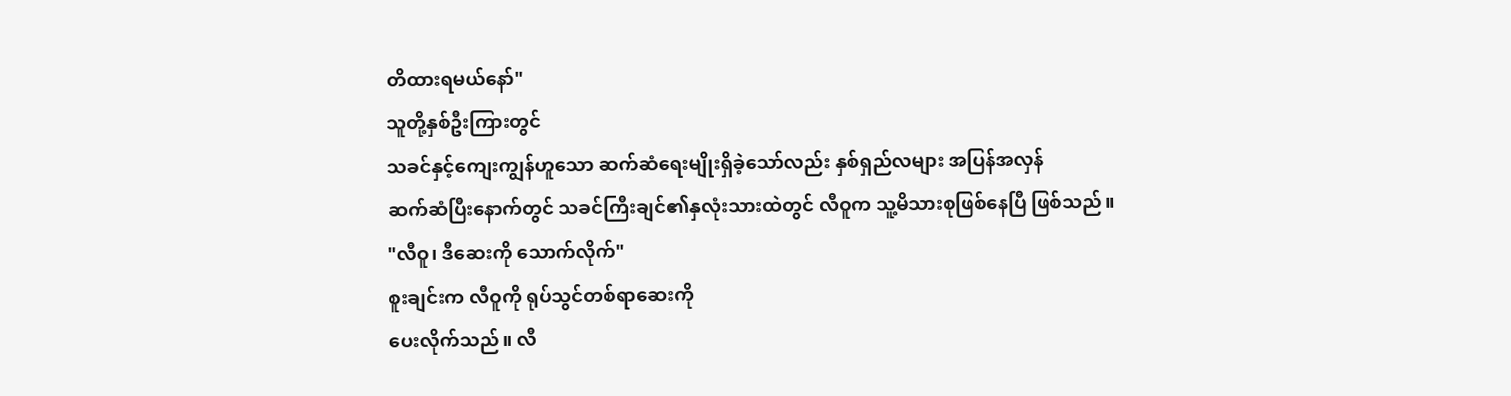တိထားရမယ်နော်"
သူတို့နှစ်ဦးကြားတွင်
သခင်နှင့်ကျေးကျွန်ဟူသော ဆက်ဆံရေးမျိုးရှိခဲ့သော်လည်း နှစ်ရှည်လများ အပြန်အလှန်
ဆက်ဆံပြီးနောက်တွင် သခင်ကြီးချင်၏နှလုံးသားထဲတွင် လီဝူက သူ့မိသားစုဖြစ်နေပြီ ဖြစ်သည်။
"လီဝူ၊ ဒီဆေးကို သောက်လိုက်"
စူးချင်းက လီဝူကို ရုပ်သွင်တစ်ရာဆေးကို
ပေးလိုက်သည်။ လီ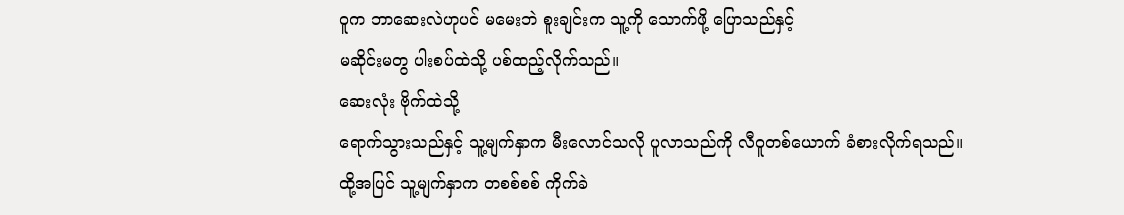ဝူက ဘာဆေးလဲဟုပင် မမေးဘဲ စူးချင်းက သူ့ကို သောက်ဖို့ ပြောသည်နှင့်
မဆိုင်းမတွ ပါးစပ်ထဲသို့ ပစ်ထည့်လိုက်သည်။
ဆေးလုံး ဗိုက်ထဲသို့
ရောက်သွားသည်နှင့် သူ့မျက်နှာက မီးလောင်သလို ပူလာသည်ကို လီဝူတစ်ယောက် ခံစားလိုက်ရသည်။
ထို့အပြင် သူ့မျက်နှာက တစစ်စစ် ကိုက်ခဲ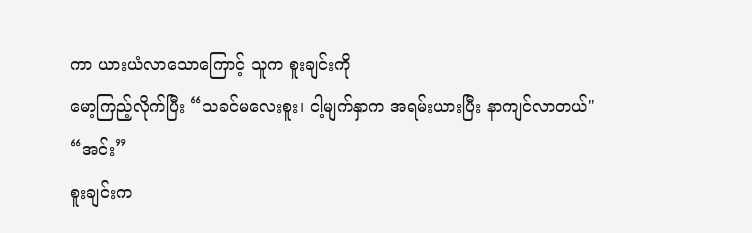ကာ ယားယံလာသောကြောင့် သူက စူးချင်းကို
မော့ကြည့်လိုက်ပြီး “သခင်မလေးစူး၊ ငါ့မျက်နှာက အရမ်းယားပြီး နာကျင်လာတယ်"
“အင်း”
စူးချင်းက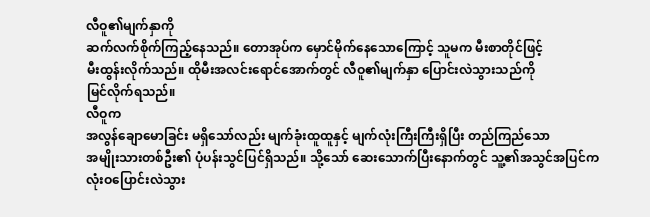လီဝူ၏မျက်နှာကို
ဆက်လက်စိုက်ကြည့်နေသည်။ တောအုပ်က မှောင်မိုက်နေသောကြောင့် သူမက မီးစာတိုင်ဖြင့်
မီးထွန်းလိုက်သည်။ ထိုမီးအလင်းရောင်အောက်တွင် လီဝူ၏မျက်နှာ ပြောင်းလဲသွားသည်ကို
မြင်လိုက်ရသည်။
လီဝူက
အလွန်ချောမောခြင်း မရှိသော်လည်း မျက်ခုံးထူထူနှင့် မျက်လုံးကြီးကြီးရှိပြီး တည်ကြည်သော
အမျိုးသားတစ်ဦး၏ ပုံပန်းသွင်ပြင်ရှိသည်။ သို့သော် ဆေးသောက်ပြီးနောက်တွင် သူ့၏အသွင်အပြင်က
လုံးဝပြောင်းလဲသွား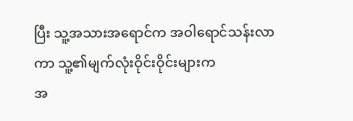ပြီး သူ့အသားအရောင်က အဝါရောင်သန်းလာကာ သူ့၏မျက်လုံးဝိုင်းဝိုင်းများက
အ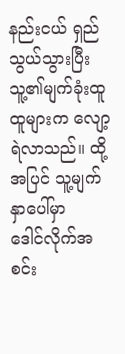နည်းငယ် ရှည်သွယ်သွားပြီး သူ့၏မျက်ခုံးထူထူများက လျော့ရဲလာသည်။ ထို့အပြင် သူ့မျက်နှာပေါ်မှာ
ဒေါင်လိုက်အစင်း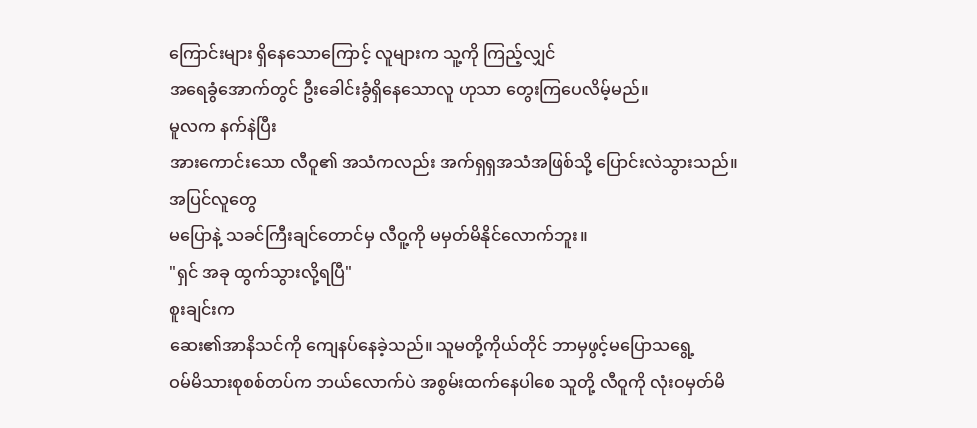ကြောင်းများ ရှိနေသောကြောင့် လူများက သူ့ကို ကြည့်လျှင်
အရေခွံအောက်တွင် ဦးခေါင်းခွံရှိနေသောလူ ဟုသာ တွေးကြပေလိမ့်မည်။
မူလက နက်နဲပြီး
အားကောင်းသော လီဝူ၏ အသံကလည်း အက်ရှရှအသံအဖြစ်သို့ ပြောင်းလဲသွားသည်။
အပြင်လူတွေ
မပြောနဲ့ သခင်ကြီးချင်တောင်မှ လီဝူ့ကို မမှတ်မိနိုင်လောက်ဘူး။
"ရှင် အခု ထွက်သွားလို့ရပြီ"
စူးချင်းက
ဆေး၏အာနိသင်ကို ကျေနပ်နေခဲ့သည်။ သူမတို့ကိုယ်တိုင် ဘာမှဖွင့်မပြောသရွေ့
ဝမ်မိသားစုစစ်တပ်က ဘယ်လောက်ပဲ အစွမ်းထက်နေပါစေ သူတို့ လီဝူကို လုံးဝမှတ်မိ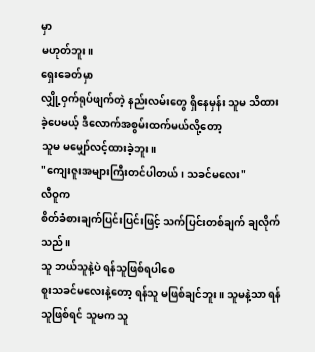မှာ
မဟုတ်ဘူး။
ရှေးခေတ်မှာ
လျှို့ဝှက်ရုပ်ဖျက်တဲ့ နည်းလမ်းတွေ ရှိနေမှန်း သူမ သိထားခဲ့ပေမယ့် ဒီလောက်အစွမ်းထက်မယ်လို့တော့
သူမ မမျှော်လင့်ထားခဲ့ဘူး။
"ကျေးဇူးအများကြီးတင်ပါတယ်၊ သခင်မလေး"
လီဝူက
စိတ်ခံစားချက်ပြင်းပြင်းဖြင့် သက်ပြင်းတစ်ချက် ချလိုက်သည်။
သူ ဘယ်သူနဲ့ပဲ ရန်သူဖြစ်ရပါစေ
စူးသခင်မလေးနဲ့တော့ ရန်သူ မဖြစ်ချင်ဘူး။ သူမနဲ့သာ ရန်သူဖြစ်ရင် သူမက သူ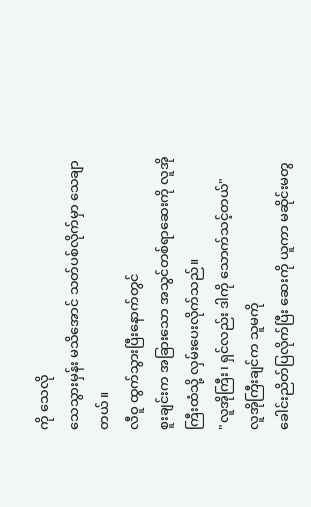ကို သေလို
သေသွားမှန်း မသိအောင် သတ်ပစ်လိုက်မှာ သေချာတယ်။
လီဝူ ထွက်သွားပြီးနောက်တွင်
စူးချင်းက အခြားသော အသွင်တစ်ရာဆေးကို လူအိုကြီးထံသို့ လှမ်းပေးလိုက်သည်။
"လူအိုကြီး၊ ရှင်လည်း ဒါကို သောက်သင့်တယ်"
လူအိုကြီးချင်က သူမကို
ခေါင်းညိတ်ပြလိုက်ပြီး ဆေးကို ယူကာ မဆိုင်းမတွ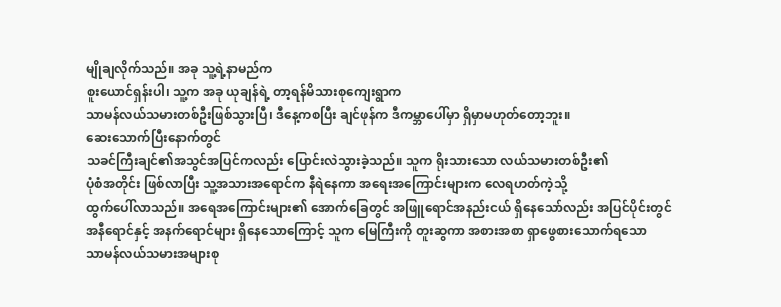မျိုချလိုက်သည်။ အခု သူ့ရဲ့နာမည်က
စူးယောင်ရှန်းပါ၊ သူ့က အခု ယုချန်ရဲ့ တာ့ရန်မိသားစုကျေးရွာက
သာမန်လယ်သမားတစ်ဦးဖြစ်သွားပြီ၊ ဒီနေ့ကစပြီး ချင်ဖုန်က ဒီကမ္ဘာပေါ်မှာ ရှိမှာမဟုတ်တော့ဘူး။
ဆေးသောက်ပြီးနောက်တွင်
သခင်ကြီးချင်၏အသွင်အပြင်ကလည်း ပြောင်းလဲသွားခဲ့သည်။ သူက ရိုးသားသော လယ်သမားတစ်ဦး၏
ပုံစံအတိုင်း ဖြစ်လာပြီး သူ့အသားအရောင်က နီရဲနေကာ အရေးအကြောင်းများက လေရဟတ်ကဲ့သို့
ထွက်ပေါ်လာသည်။ အရေအကြောင်းများ၏ အောက်ခြေတွင် အဖြူရောင်အနည်းငယ် ရှိနေသော်လည်း အပြင်ပိုင်းတွင်
အနီရောင်နှင့် အနက်ရောင်များ ရှိနေသောကြောင့် သူက မြေကြီးကို တူးဆွကာ အစားအစာ ရှာဖွေစားသောက်ရသော
သာမန်လယ်သမားအများစု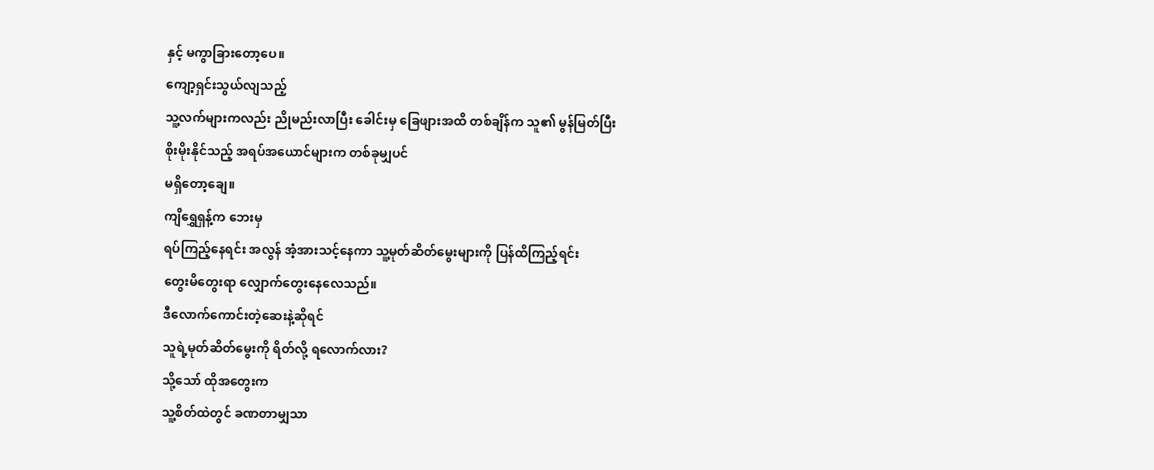နှင့် မကွာခြားတော့ပေ။
ကျော့ရှင်းသွယ်လျသည့်
သူ့လက်များကလည်း ညိုမည်းလာပြီး ခေါင်းမှ ခြေဖျားအထိ တစ်ချိန်က သူ၏ မွန်မြတ်ပြီး
စိုးမိုးနိုင်သည့် အရပ်အယောင်များက တစ်ခုမျှပင်
မရှိတော့ချေ။
ကျိရွှေရှန့်က ဘေးမှ
ရပ်ကြည့်နေရင်း အလွန် အံ့အားသင့်နေကာ သူ့မုတ်ဆိတ်မွေးများကို ပြန်ထိကြည့်ရင်း
တွေးမိတွေးရာ လျှောက်တွေးနေလေသည်။
ဒီလောက်ကောင်းတဲ့ဆေးနဲ့ဆိုရင်
သူရဲ့မုတ်ဆိတ်မွေးကို ရိတ်လို့ ရလောက်လား?
သို့သော် ထိုအတွေးက
သူ့စိတ်ထဲတွင် ခဏတာမျှသာ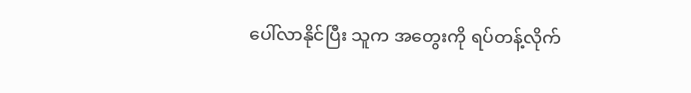ပေါ်လာနိုင်ပြီး သူက အတွေးကို ရပ်တန့်လိုက်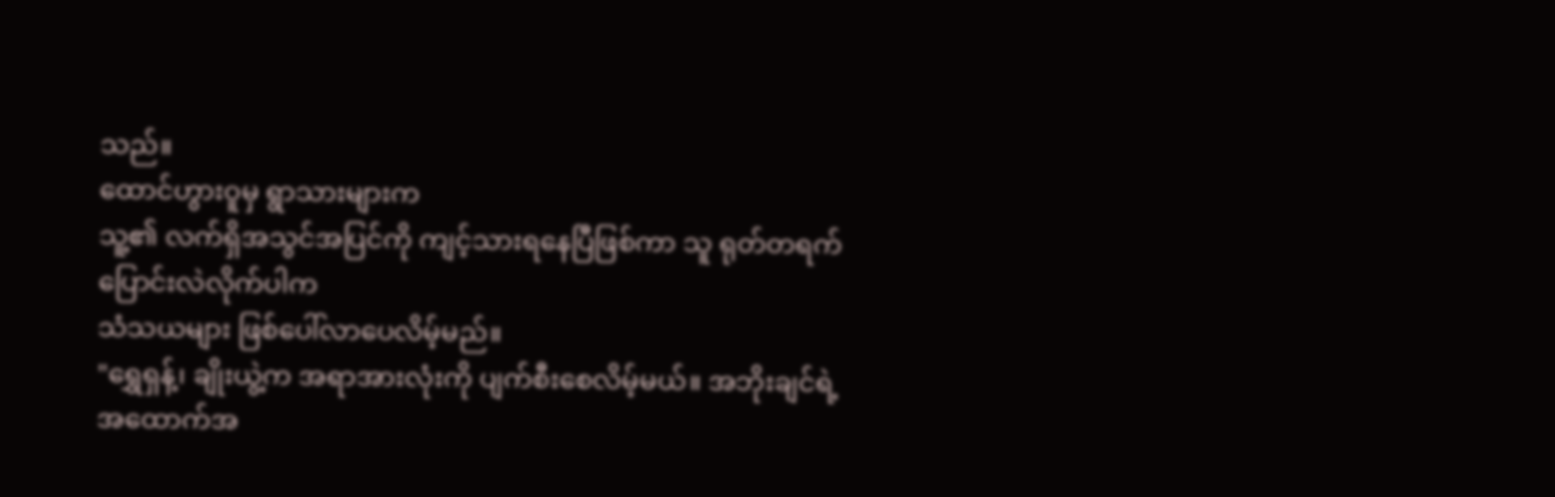သည်။
ထောင်ဟွားဝူမှ ရွာသားများက
သူ့၏ လက်ရှိအသွင်အပြင်ကို ကျင့်သားရနေပြီဖြစ်ကာ သူ ရုတ်တရက် ပြောင်းလဲလိုက်ပါက
သံသယများ ဖြစ်ပေါ်လာပေလိမ့်မည်။
"ရွှေရှန့်၊ ချိုးယွဲ့က အရာအားလုံးကို ပျက်စီးစေလိမ့်မယ်။ အဘိုးချင်ရဲ့
အထောက်အ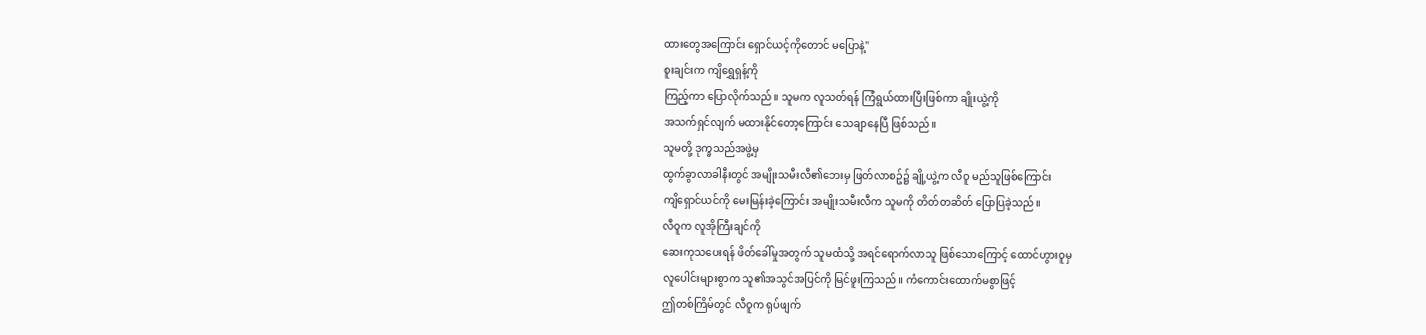ထားတွေအကြောင်း ရှောင်ယင့်ကိုတောင် မပြောနဲ့"
စူးချင်းက ကျိရွှေရှန့်ကို
ကြည့်ကာ ပြောလိုက်သည်။ သူမက လူသတ်ရန် ကြံရွယ်ထားပြီးဖြစ်ကာ ချိုးယွဲ့ကို
အသက်ရှင်လျက် မထားနိုင်တော့ကြောင်း သေချာနေပြီ ဖြစ်သည်။
သူမတို့ ဒုက္ခသည်အဖွဲ့မှ
ထွက်ခွာလာခါနီးတွင် အမျိုးသမီးလီ၏ဘေးမှ ဖြတ်လာစဥ်၌ ချို့ယွဲ့က လီဝူ မည်သူဖြစ်ကြောင်း
ကျိရှောင်ယင်ကို မေးမြန်းခဲ့ကြောင်း အမျိုးသမီးလီက သူမကို တိတ်တဆိတ် ပြောပြခဲ့သည်။
လီဝူက လူအိုကြီးချင်ကို
ဆေးကုသပေးရန် ဖိတ်ခေါ်မှုအတွက် သူမထံသို့ အရင်ရောက်လာသူ ဖြစ်သောကြောင့် ထောင်ဟွားဝူမှ
လူပေါင်းများစွာက သူ၏အသွင်အပြင်ကို မြင်ဖူးကြသည်။ ကံကောင်းထောက်မစွာဖြင့်
ဤတစ်ကြိမ်တွင် လီဝူက ရုပ်ဖျက်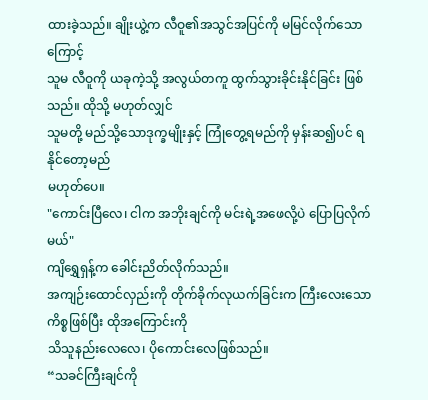ထားခဲ့သည်။ ချိုးယွဲ့က လီဝူ၏အသွင်အပြင်ကို မမြင်လိုက်သောကြောင့်
သူမ လီဝူကို ယခုကဲ့သို့ အလွယ်တကူ ထွက်သွားခိုင်းနိုင်ခြင်း ဖြစ်သည်။ ထိုသို့ မဟုတ်လျှင်
သူမတို့ မည်သို့သောဒုက္ခမျိုးနှင့် ကြုံတွေ့ရမည်ကို မှန်းဆ၍ပင် ရနိုင်တော့မည်
မဟုတ်ပေ။
"ကောင်းပြီလေ၊ ငါက အဘိုးချင်ကို မင်းရဲ့အဖေလို့ပဲ ပြောပြလိုက်မယ်"
ကျိရွှေရှန့်က ခေါင်းညိတ်လိုက်သည်။
အကျဉ်းထောင်လှည်းကို တိုက်ခိုက်လုယက်ခြင်းက ကြီးလေးသော ကိစ္စဖြစ်ပြီး ထိုအကြောင်းကို
သိသူနည်းလေလေ၊ ပိုကောင်းလေဖြစ်သည်။
“သခင်ကြီးချင်ကို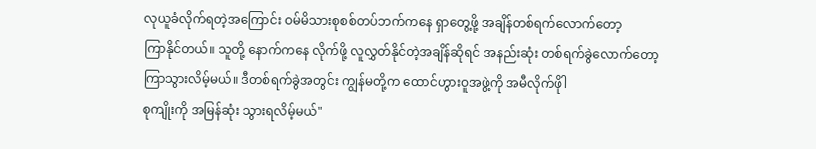လုယူခံလိုက်ရတဲ့အကြောင်း ဝမ်မိသားစုစစ်တပ်ဘက်ကနေ ရှာတွေ့ဖို့ အချိန်တစ်ရက်လောက်တော့
ကြာနိုင်တယ်။ သူတို့ နောက်ကနေ လိုက်ဖို့ လူလွှတ်နိုင်တဲ့အချိန်ဆိုရင် အနည်းဆုံး တစ်ရက်ခွဲလောက်တော့
ကြာသွားလိမ့်မယ်။ ဒီတစ်ရက်ခွဲအတွင်း ကျွန်မတို့က ထောင်ဟွားဝူအဖွဲ့ကို အမီလိုက်ဖိုါ
စုကျိုးကို အမြန်ဆုံး သွားရလိမ့်မယ်"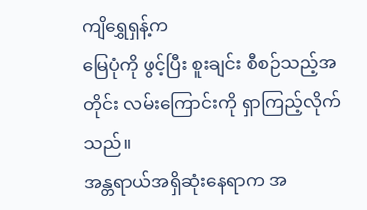ကျိရွှေရှန့်က
မြေပုံကို ဖွင့်ပြီး စူးချင်း စီစဉ်သည့်အတိုင်း လမ်းကြောင်းကို ရှာကြည့်လိုက်သည်။
အန္တရာယ်အရှိဆုံးနေရာက အ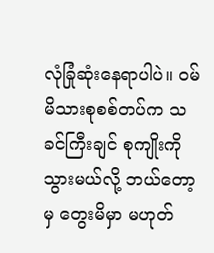လုံခြုံဆုံးနေရာပါပဲ။ ဝမ်မိသားစုစစ်တပ်က သခင်ကြီးချင် စုကျိုးကို သွားမယ်လို့ ဘယ်တော့မှ တွေးမိမှာ မဟုတ်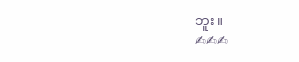ဘူး။
✍✍✍